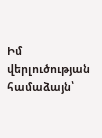Իմ վերլուծության համաձայն՝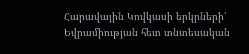Հարավային Կովկասի երկրների՝ Եվրամիության հետ տնտեսական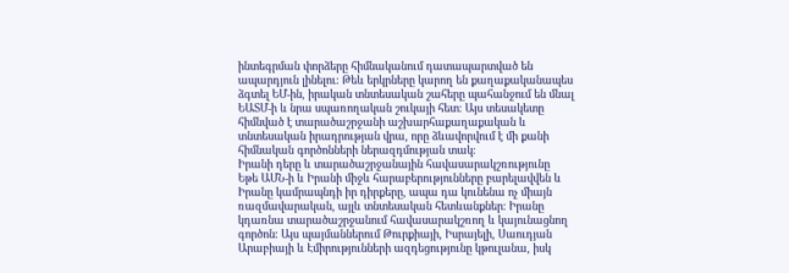ինտեգրման փորձերը հիմնականում դատապարտված են ապարդյուն լինելու։ Թեև երկրները կարող են քաղաքականապես ձգտել ԵՄ-ին, իրական տնտեսական շահերը պահանջում են մնալ ԵԱՏՄ-ի և նրա սպառողական շուկայի հետ։ Այս տեսակետը հիմնված է տարածաշրջանի աշխարհաքաղաքական և տնտեսական իրադրության վրա, որը ձևավորվում է մի քանի հիմնական գործոնների ներազդմության տակ։
Իրանի դերը և տարածաշրջանային հավասարակշռությունը
Եթե ԱՄՆ-ի և Իրանի միջև հարաբերությունները բարելավվեն և Իրանը կամրապնդի իր դիրքերը, ապա դա կունենա ոչ միայն ռազմավարական, այլև տնտեսական հետևանքներ։ Իրանը կդառնա տարածաշրջանում հավասարակշռող և կայունացնող գործոն։ Այս պայմաններում Թուրքիայի, Իսրայելի, Սաուդյան Արաբիայի և Էմիրությունների ազդեցությունը կթուլանա, իսկ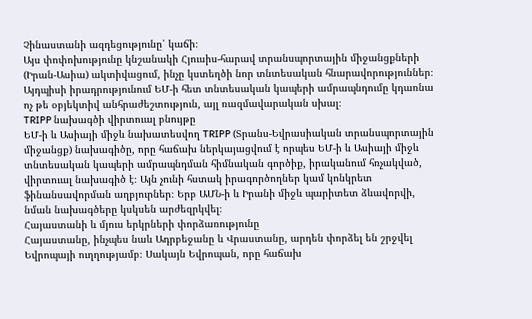Չինաստանի ազդեցությունը՝ կաճի։
Այս փոփոխությունը կնշանակի Հյուսիս-հարավ տրանսպորտային միջանցքների (Իրան-Ասիա) ակտիվացում, ինչը կստեղծի նոր տնտեսական հնարավորություններ։ Այդպիսի իրադրությունում ԵՄ-ի հետ տնտեսական կապերի ամրապնդումը կդառնա ոչ թե օբյեկտիվ անհրաժեշտություն, այլ ռազմավարական սխալ։
TRIPP նախագծի վիրտուալ բնույթը
ԵՄ-ի և Ասիայի միջև նախատեսվող TRIPP (Տրանս-Եվրասիական տրանսպորտային միջանցք) նախագիծը, որը հաճախ ներկայացվում է որպես ԵՄ-ի և Ասիայի միջև տնտեսական կապերի ամրապնդման հիմնական գործիք, իրականում հռչակված, վիրտուալ նախագիծ է։ Այն չունի հստակ իրագործողներ կամ կոնկրետ ֆինանսավորման աղբյուրներ։ Երբ ԱՄՆ-ի և Իրանի միջև պարիտետ ձևավորվի, նման նախագծերը կսկսեն արժեզրկվել։
Հայաստանի և մյուս երկրների փորձառությունը
Հայաստանը, ինչպես նաև Ադրբեջանը և Վրաստանը, արդեն փորձել են շրջվել Եվրոպայի ուղղությամբ։ Սակայն Եվրոպան, որը հաճախ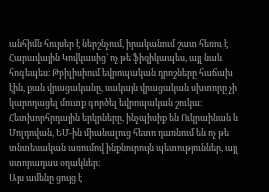անհիմն հույսեր է ներշնչում, իրականում շատ հեռու է Հարավային Կովկասից՝ ոչ թե ֆիզիկապես, այլ նաև հոգեպես։ Թբիլիսիում եվրոպական դրոշները հաճախ էին, քան վրացականը, սակայն վրացական սխտորը չի կարողացել մուտք գործել եվրոպական շուկա։
Հետխորհրդային երկրները, ինչպիսիք են Ուկրաինան և Մոլդովան, ԵՄ-ին միանալուց հետո դառնում են ոչ թե տնտեսական առումով ինքնուրույն պետություններ, այլ ստորադաս օղակներ։
Այս ամենը ցույց է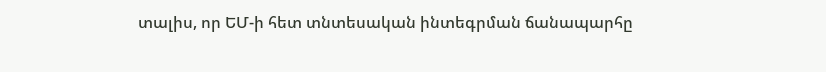տալիս, որ ԵՄ-ի հետ տնտեսական ինտեգրման ճանապարհը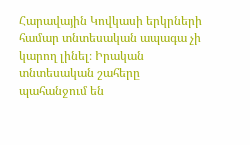Հարավային Կովկասի երկրների համար տնտեսական ապագա չի կարող լինել։ Իրական տնտեսական շահերը պահանջում են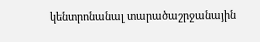կենտրոնանալ տարածաշրջանային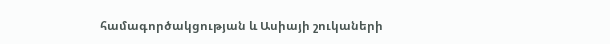համագործակցության և Ասիայի շուկաների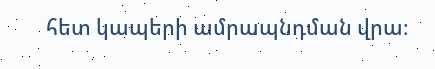հետ կապերի ամրապնդման վրա։